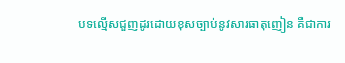បទល្មើសជួញដូរដោយខុសច្បាប់នូវសារធាតុញៀន គឺជាការ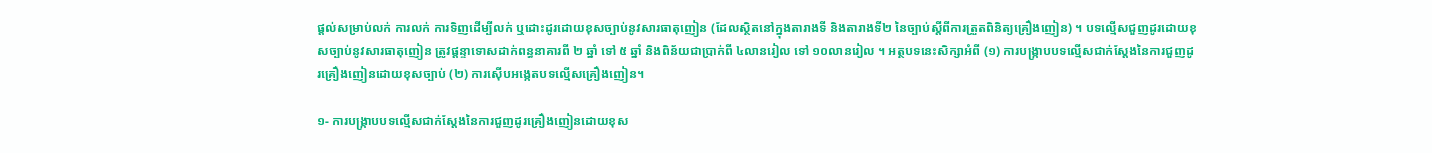ផ្ដល់សម្រាប់លក់ ការលក់ ការទិញដើម្បីលក់ ឬដោះដូរដោយខុសច្បាប់នូវសារធាតុញៀន (ដែលស្ថិតនៅក្នុងតារាងទី និងតារាងទី២ នៃច្បាប់ស្ដីពីការត្រួតពិនិត្យគ្រឿងញៀន) ។ បទល្មើសជួញដូរដោយខុសច្បាប់នូវសារធាតុញៀន ត្រូវផ្ដន្ទាទោសដាក់ពន្ធនាគារពី ២ ឆ្នាំ ទៅ ៥ ឆ្នាំ និងពិន័យជាប្រាក់ពី ៤លានរៀល ទៅ ១០លានរៀល ។ អត្ថបទនេះសិក្សាអំពី (១) ការបង្ក្រាបបទល្មើសជាក់ស្ដែងនៃការជួញដូរគ្រឿងញៀនដោយខុសច្បាប់ (២) ការស៊ើបអង្កេតបទល្មើសគ្រឿងញៀន។

១- ការបង្ក្រាបបទល្មើសជាក់ស្ដែងនៃការជួញដូរគ្រឿងញៀនដោយខុស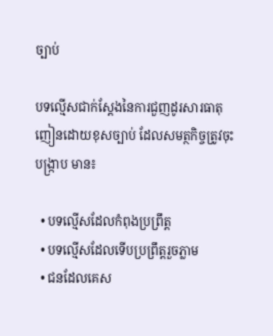ច្បាប់

បទល្មើសជាក់ស្ដែងនៃការជួញដូរសារធាតុញៀនដោយខុសច្បាប់ ដែលសមត្ថកិច្ចត្រូវចុះបង្ក្រាប មាន៖

  • បទល្មើសដែលកំពុងប្រព្រឹត្ត
  • បទល្មើសដែលទើបប្រព្រឹត្តរួចភ្លាម
  • ជនដែលគេស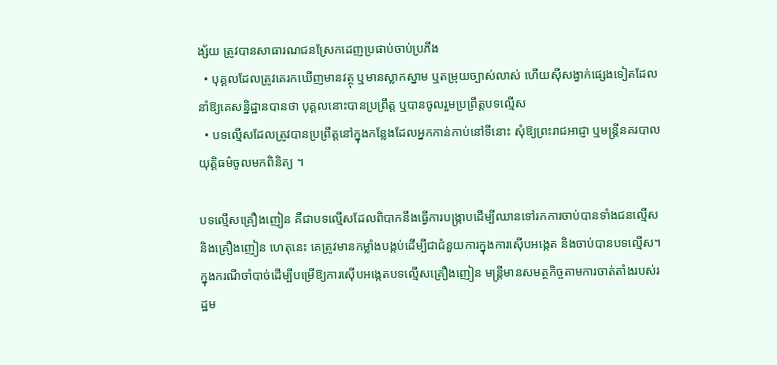ង្ស័យ ត្រូវបានសាធារណជនស្រែកដេញប្រផាប់ចាប់ប្រភីង
  • បុគ្គលដែលត្រូវគេរកឃើញមានវត្ថុ ឬមានស្លាកស្នាម ឬតម្រុយច្បាស់លាស់ ហើយស៊ីសង្វាក់ផ្សេងទៀតដែលនាំឱ្យគេសន្និដ្ឋានបានថា បុគ្គលនោះបានប្រព្រឹត្ត ឬបានចូលរួមប្រព្រឹត្តបទល្មើស
  • បទល្មើសដែលត្រូវបានប្រព្រឹត្តនៅក្នុងកន្លែងដែលអ្នកកាន់កាប់នៅទីនោះ សុំឱ្យព្រះរាជអាជ្ញា ឬមន្ត្រីនគរបាលយុត្តិធម៌ចូលមកពិនិត្យ ។

បទល្មើសគ្រឿងញៀន គឺជាបទល្មើសដែលពិបាកនឹងធ្វើការបង្ក្រាបដើម្បីឈានទៅរកការចាប់បានទាំងជនល្មើស និងគ្រឿងញៀន ហេតុនេះ គេត្រូវមានកម្លាំងបង្កប់ដើម្បីជាជំនួយការក្នុងការស៊ើបអង្កេត និងចាប់បានបទល្មើស។ ក្នុងករណីចាំបាច់ដើម្បីបម្រើឱ្យការស៊ើបអង្កេតបទល្មើសគ្រឿងញៀន មន្ត្រីមានសមត្ថកិច្ចតាមការចាត់តាំងរបស់រដ្ឋម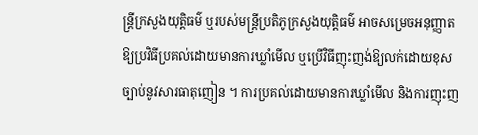ន្ត្រីក្រសួងយុត្តិធម៌ ឬរបស់មន្ត្រីប្រតិភូក្រសួងយុត្តិធម៌ អាចសម្រេចអនុញ្ញាតឱ្យប្រវិធីប្រគល់ដោយមានការឃ្លាំមើល ឬប្រើវិធីញុះញង់ឱ្យលក់ដោយខុសច្បាប់នូវសារធាតុញៀន ។ ការប្រគល់ដោយមានការឃ្លាំមើល និងការញុះញ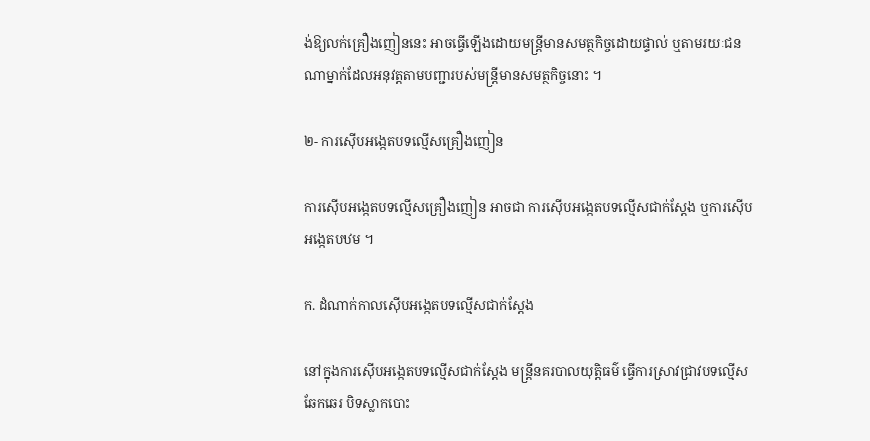ង់ឱ្យលក់គ្រឿងញៀននេះ អាចធ្វើឡើងដោយមន្ត្រីមានសមត្ថកិច្ចដោយផ្ទាល់ ឬតាមរយៈជនណាម្នាក់ដែលអនុវត្តតាមបញ្ជារបស់មន្ត្រីមានសមត្ថកិច្ចនោះ ។

២- ការស៊ើបអង្កេតបទល្មើសគ្រឿងញៀន

ការស៊ើបអង្កេតបទល្មើសគ្រឿងញៀន អាចជា ការស៊ើបអង្កេតបទល្មើសជាក់ស្ដែង ឬការស៊ើបអង្កេតបឋម ។

ក. ដំណាក់កាលស៊ើបអង្កេតបទល្មើសជាក់ស្ដែង

នៅក្នុងការស៊ើបអង្កេតបទល្មើសជាក់ស្ដែង មន្ត្រីនគរបាលយុត្តិធម៌ ធ្វើការស្រាវជ្រាវបទល្មើស ឆែកឆេរ បិទស្លាកបោះ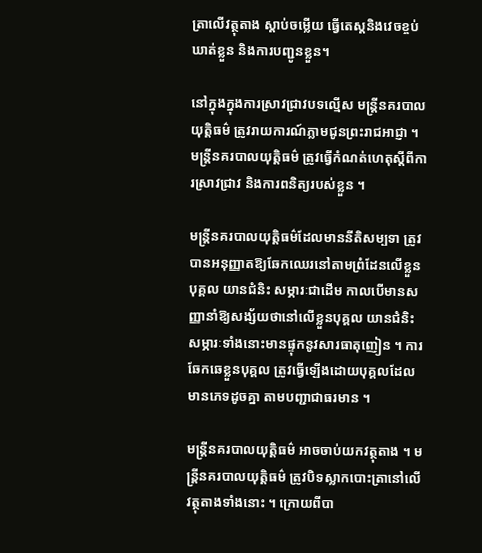ត្រាលើវត្ថុតាង ស្ដាប់ចម្លើយ ធ្វើតេស្ដនិងវេចខ្ចប់ ឃាត់ខ្លួន និងការបញ្ជូនខ្លួន។

នៅក្នុងក្នុងការស្រាវជ្រាវបទល្មើស មន្ត្រីនគរបាលយុត្តិធម៌ ត្រូវរាយការណ៍ភ្លាមជូនព្រះរាជអាជ្ញា ។ មន្ត្រីនគរបាលយុត្តិធម៌ ត្រូវធ្វើកំណត់ហេតុស្ដីពីការស្រាវជ្រាវ និងការពនិត្យរបស់ខ្លួន ។

មន្ត្រីនគរបាលយុត្តិធម៌ដែលមាននីតិសម្បទា ត្រូវបានអនុញ្ញាតឱ្យឆែកឈេរនៅតាមព្រំដែនលើខ្លួនបុគ្គល យានជំនិះ សម្ភារៈជាដើម កាលបើមានសញ្ញានាំឱ្យសង្ស័យថានៅលើខ្លួនបុគ្គល យានជំនិះ សម្ភារៈទាំងនោះមានផ្ទុកនូវសារធាតុញៀន ។ ការឆែកឆេខ្លួនបុគ្គល ត្រូវធ្វើឡើងដោយបុគ្គលដែលមានភេទដូចគ្នា តាមបញ្ជាជាធរមាន ។

មន្ត្រីនគរបាលយុត្តិធម៌ អាចចាប់យកវត្ថុតាង ។ មន្ត្រីនគរបាលយុត្តិធម៌ ត្រូវបិទស្លាកបោះត្រានៅលើវត្ថុតាងទាំងនោះ ។ ក្រោយពីបា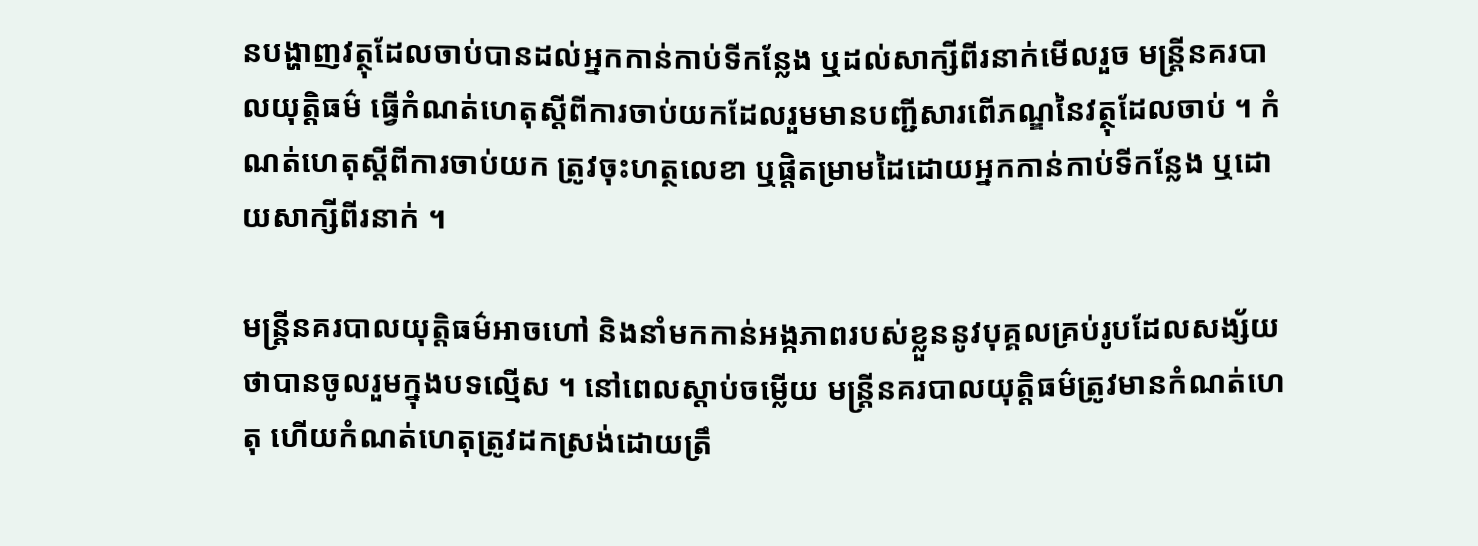នបង្ហាញវត្ថុដែលចាប់បានដល់អ្នកកាន់កាប់ទីកន្លែង ឬដល់សាក្សីពីរនាក់មើលរួច មន្ត្រីនគរបាលយុត្តិធម៌ ធ្វើកំណត់ហេតុស្ដីពីការចាប់យកដែលរួមមានបញ្ជីសារពើភណ្ឌនៃវត្ថុដែលចាប់ ។ កំណត់ហេតុស្ដីពីការចាប់យក ត្រូវចុះហត្ថលេខា ឬផ្ដិតម្រាមដៃដោយអ្នកកាន់កាប់ទីកន្លែង ឬដោយសាក្សីពីរនាក់ ។

មន្ត្រីនគរបាលយុត្តិធម៌អាចហៅ និងនាំមកកាន់អង្កភាពរបស់ខ្លួននូវបុគ្គលគ្រប់រូបដែលសង្ស័យថាបានចូលរួមក្នុងបទល្មើស ។ នៅពេលស្ដាប់ចម្លើយ មន្ត្រីនគរបាលយុត្តិធម៌ត្រូវមានកំណត់ហេតុ ហើយកំណត់ហេតុត្រូវដកស្រង់ដោយត្រឹ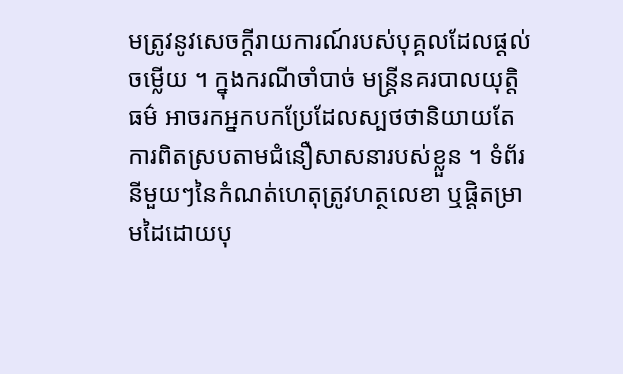មត្រូវនូវសេចក្ដីរាយការណ៍របស់បុគ្គលដែលផ្ដល់ចម្លើយ ។ ក្នុងករណីចាំបាច់ មន្ត្រីនគរបាលយុត្តិធម៌ អាចរកអ្នកបកប្រែដែលស្បថថានិយាយតែការពិតស្របតាមជំនឿសាសនារបស់ខ្លួន ។ ទំព័រនីមួយៗនៃកំណត់ហេតុត្រូវហត្ថលេខា ឬផ្ដិតម្រាមដៃដោយបុ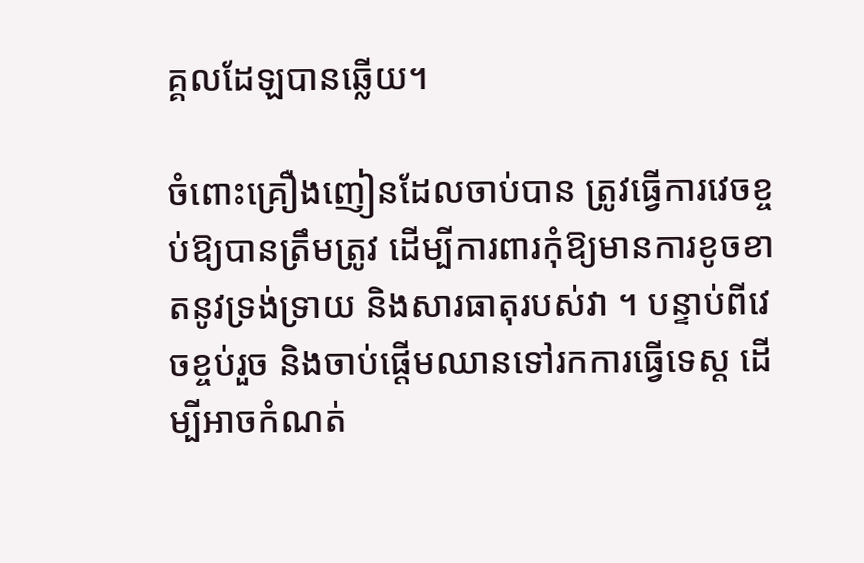គ្គលដែឡបានឆ្លើយ។

ចំពោះគ្រឿងញៀនដែលចាប់បាន ត្រូវធ្វើការវេចខ្ចប់ឱ្យបានត្រឹមត្រូវ ដើម្បីការពារកុំឱ្យមានការខូចខាតនូវទ្រង់ទ្រាយ និងសារធាតុរបស់វា ។ បន្ទាប់ពីវេចខ្ចប់រួច និងចាប់ផ្ដើមឈានទៅរកការធ្វើទេស្ដ ដើម្បីអាចកំណត់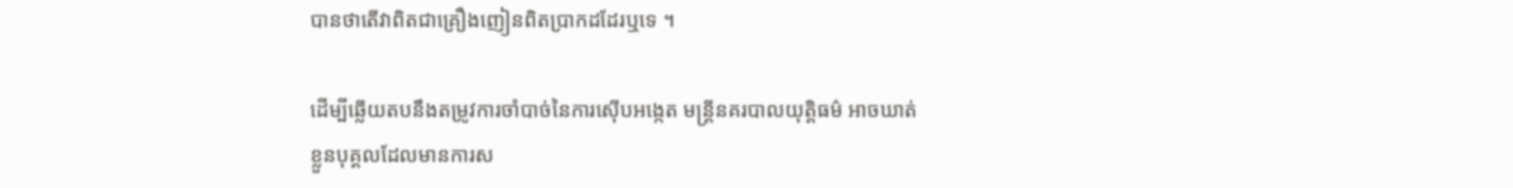បានថាតើវាពិតជាគ្រឿងញៀនពិតប្រាកដដែរឬទេ ។

ដើម្បីឆ្លើយតបនឹងតម្រូវការចាំបាច់នៃការស៊ើបអង្កេត មន្ត្រីនគរបាលយុត្តិធម៌ អាចឃាត់ខ្លួនបុគ្គលដែលមានការស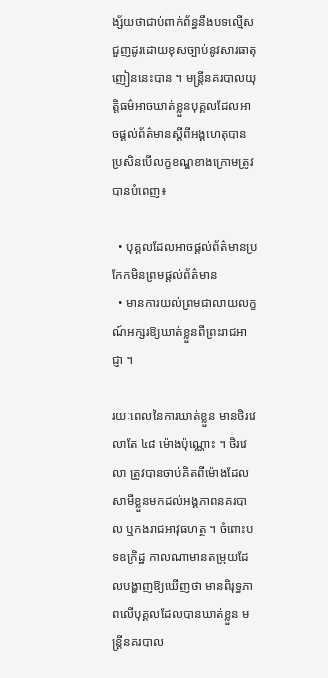ង្ស័យថាជាប់ពាក់ព័ន្ធនឹងបទល្មើសជួញដូរដោយខុសច្បាប់នូវសារធាតុញៀននេះបាន ។ មន្ត្រីនគរបាលយុត្តិធម៌អាចឃាត់ខ្លួនបុគ្គលដែលអាចផ្ដល់ព័ត៌មានស្ដីពីអង្គហេតុបាន ប្រសិនបើលក្ខខណ្ឌខាងក្រោមត្រូវបានបំពេញ៖

  • បុគ្គលដែលអាចផ្ដល់ព័ត៌មានប្រកែកមិនព្រមផ្ដល់ព័ត៌មាន
  • មានការយល់ព្រមជាលាយលក្ខណ៍អក្សរឱ្យឃាត់ខ្លួនពីព្រះរាជអាជ្ញា ។

រយៈពេលនៃការឃាត់ខ្លួន មានថិរវេលាតែ ៤៨ ម៉ោងប៉ុណ្ណោះ ។ ថិរវេលា ត្រូវបានចាប់គិតពីម៉ោងដែលសាមីខ្លួនមកដល់អង្គភាពនគរបាល ឬកងរាជអាវុធហត្ថ ។ ចំពោះបទឧក្រិដ្ឋ កាលណាមានតម្រុយដែលបង្ហាញឱ្យឃើញថា មានពិរុទ្ធភាពលើបុគ្គលដែលបានឃាត់ខ្លួន មន្ត្រីនគរបាល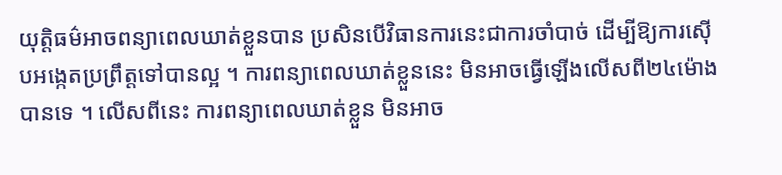យុត្តិធម៌អាចពន្យាពេលឃាត់ខ្លួនបាន ប្រសិនបើវិធានការនេះជាការចាំបាច់ ដើម្បីឱ្យការស៊ើបអង្កេតប្រព្រឹត្តទៅបានល្អ ។ ការពន្យាពេលឃាត់ខ្លួននេះ មិនអាចធ្វើឡើងលើសពី២៤ម៉ោងបានទេ ។ លើសពីនេះ ការពន្យាពេលឃាត់ខ្លួន មិនអាច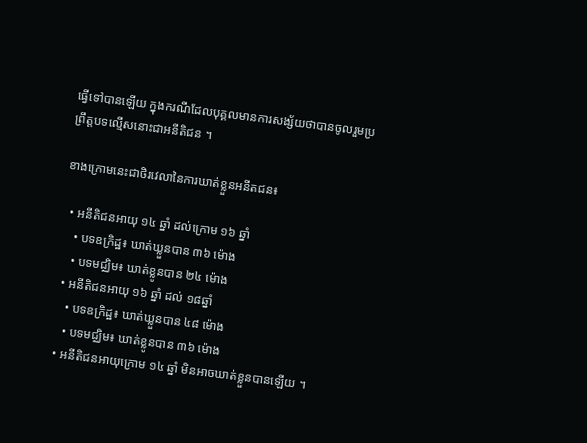ធ្វើទៅបានឡើយ ក្នុងករណីដែលបុគ្គលមានការសង្ស័យថាបានចូលរួមប្រព្រឹត្តបទល្មើសនោះជាអនីតិជន ។

ខាងក្រោមនេះជាថិរវេលានៃការឃាត់ខ្លួនអនីតជន៖

  • អនីតិជនអាយុ ១៤ ឆ្នាំ ដល់ក្រោម ១៦ ឆ្នាំ
    • បទឧក្រិដ្ឋ៖ ឃាត់ឃ្លួនបាន ៣៦ ម៉ោង
    • បទមជ្ឈិម៖ ឃាត់ខ្លូនបាន ២៤ ម៉ោង
  • អនីតិជនអាយុ ១៦ ឆ្នាំ ដល់ ១៨ឆ្នាំ
    • បទឧក្រិដ្ឋ៖ ឃាត់ឃ្លួនបាន ៤៨ ម៉ោង
    • បទមជ្ឈិម៖ ឃាត់ខ្លូនបាន ៣៦ ម៉ោង
  • អនីតិជនអាយុក្រោម ១៤ ឆ្នាំ មិនអាចឃាត់ខ្លួនបានឡើយ ។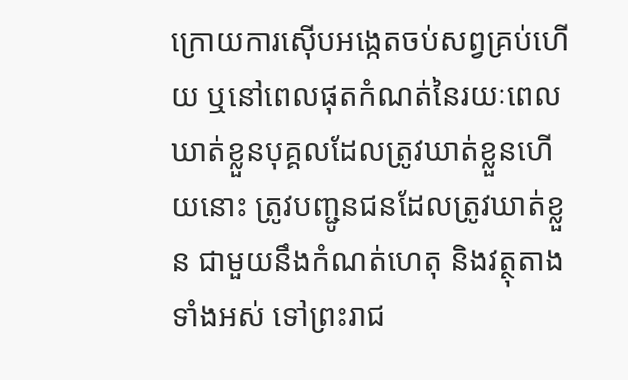ក្រោយការស៊ើបអង្កេតចប់សព្វគ្រប់ហើយ ឬនៅពេលផុតកំណត់នៃរយៈពេលឃាត់ខ្លួនបុគ្គលដែលត្រូវឃាត់ខ្លួនហើយនោះ ត្រូវបញ្ជូនជនដែលត្រូវឃាត់ខ្លួន ជាមួយនឹងកំណត់ហេតុ និងវត្ថុតាងទាំងអស់ ទៅព្រះរាជ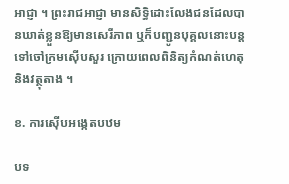អាជ្ញា ។ ព្រះរាជអាជ្ញា មានសិទ្ធិដោះលែងជនដែលបានឃាត់ខ្លួនឱ្យមានសេរីភាព ឬក៏បញ្ជូនបុគ្គលនោះបន្តទៅចៅក្រមស៊ើបសួរ ក្រោយពេលពិនិត្យកំណត់ហេតុ និងវត្ថុតាង ។

ខ. ការស៊ើបអង្កេតបឋម

បទ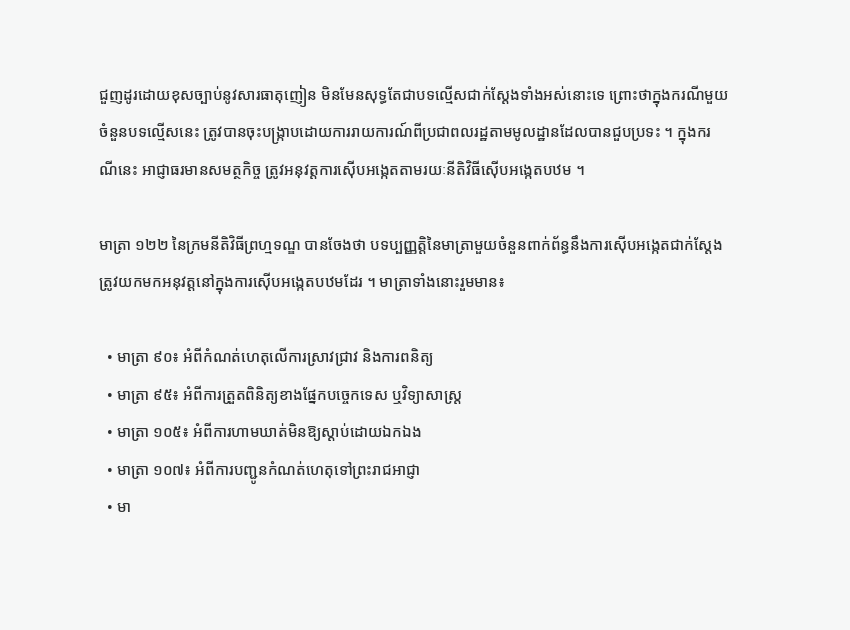ជួញដូរដោយខុសច្បាប់នូវសារធាតុញៀន មិនមែនសុទ្ធតែជាបទល្មើសជាក់ស្ដែងទាំងអស់នោះទេ ព្រោះថាក្នុងករណីមួយចំនួនបទល្មើសនេះ ត្រូវបានចុះបង្ក្រាបដោយការរាយការណ៍ពីប្រជាពលរដ្ឋតាមមូលដ្ឋានដែលបានជួបប្រទះ ។ ក្នុងករណីនេះ អាជ្ញាធរមានសមត្ថកិច្ច ត្រូវអនុវត្តការស៊ើបអង្កេតតាមរយៈនីតិវិធីស៊ើបអង្កេតបឋម ។

មាត្រា ១២២ នៃក្រមនីតិវិធីព្រហ្មទណ្ឌ បានចែងថា បទប្បញ្ញត្តិនៃមាត្រាមួយចំនួនពាក់ព័ន្ធនឹងការស៊ើបអង្កេតជាក់ស្ដែង ត្រូវយកមកអនុវត្តនៅក្នុងការស៊ើបអង្កេតបឋមដែរ ។ មាត្រាទាំងនោះរួមមាន៖

  • មាត្រា ៩០៖ អំពីកំណត់ហេតុលើការស្រាវជ្រាវ និងការពនិត្យ
  • មាត្រា ៩៥៖ អំពីការត្រួតពិនិត្យខាងផ្នែកបច្ចេកទេស ឬវិទ្យាសាស្ត្រ
  • មាត្រា ១០៥៖ អំពីការហាមឃាត់មិនឱ្យស្ដាប់ដោយឯកឯង
  • មាត្រា ១០៧៖ អំពីការបញ្ជូនកំណត់ហេតុទៅព្រះរាជអាជ្ញា
  • មា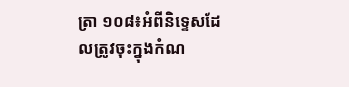ត្រា ១០៨៖អំពីនិទ្ទេសដែលត្រូវចុះក្នុងកំណ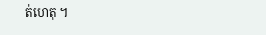ត់ហេតុ ។